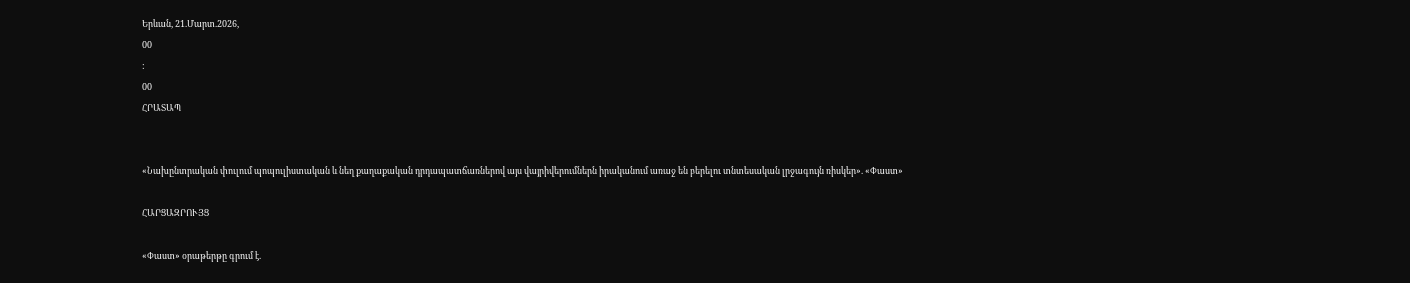Երևան, 21.Մարտ.2026,
00
:
00
ՀՐԱՏԱՊ


«Նախընտրական փուլում պոպուլիստական և նեղ քաղաքական դրդապատճառներով այս վայրիվերումներն իրականում առաջ են բերելու տնտեսական լրջագույն ռիսկեր». «Փաստ»

ՀԱՐՑԱԶՐՈՒՅՑ

«Փաստ» օրաթերթը գրում է.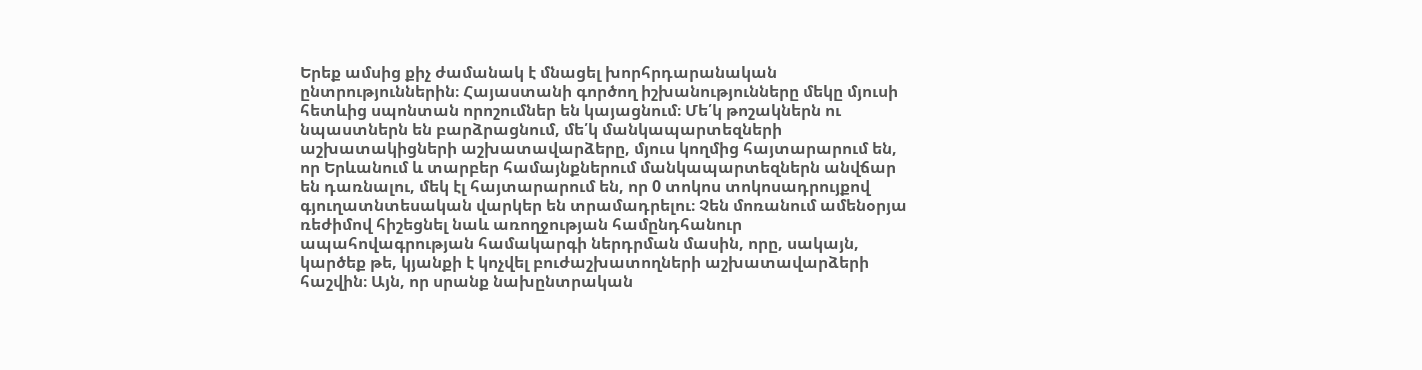Երեք ամսից քիչ ժամանակ է մնացել խորհրդարանական ընտրություններին։ Հայաստանի գործող իշխանությունները մեկը մյուսի հետևից սպոնտան որոշումներ են կայացնում։ Մե՛կ թոշակներն ու նպաստներն են բարձրացնում, մե՛կ մանկապարտեզների աշխատակիցների աշխատավարձերը, մյուս կողմից հայտարարում են, որ Երևանում և տարբեր համայնքներում մանկապարտեզներն անվճար են դառնալու, մեկ էլ հայտարարում են, որ 0 տոկոս տոկոսադրույքով գյուղատնտեսական վարկեր են տրամադրելու։ Չեն մոռանում ամենօրյա ռեժիմով հիշեցնել նաև առողջության համընդհանուր ապահովագրության համակարգի ներդրման մասին, որը, սակայն, կարծեք թե, կյանքի է կոչվել բուժաշխատողների աշխատավարձերի հաշվին։ Այն, որ սրանք նախընտրական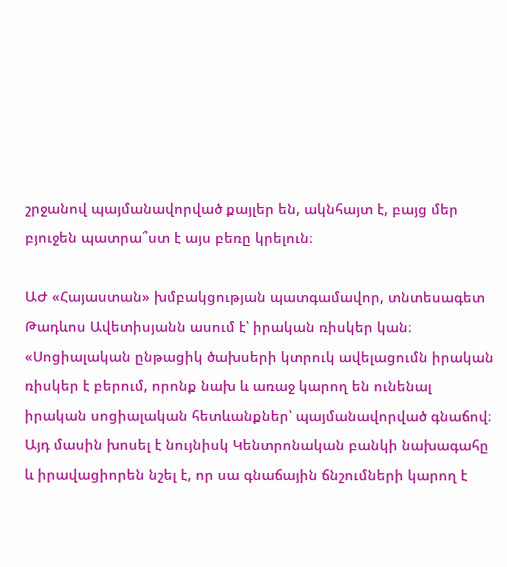շրջանով պայմանավորված քայլեր են, ակնհայտ է, բայց մեր բյուջեն պատրա՞ստ է այս բեռը կրելուն։

ԱԺ «Հայաստան» խմբակցության պատգամավոր, տնտեսագետ Թադևոս Ավետիսյանն ասում է՝ իրական ռիսկեր կան։ «Սոցիալական ընթացիկ ծախսերի կտրուկ ավելացումն իրական ռիսկեր է բերում, որոնք նախ և առաջ կարող են ունենալ իրական սոցիալական հետևանքներ՝ պայմանավորված գնաճով։ Այդ մասին խոսել է նույնիսկ Կենտրոնական բանկի նախագահը և իրավացիորեն նշել է, որ սա գնաճային ճնշումների կարող է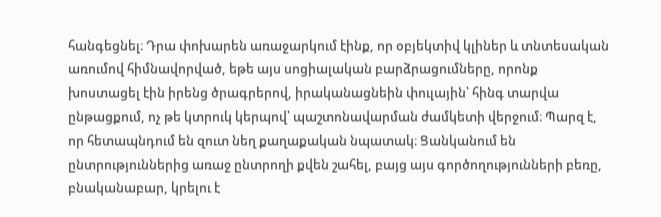հանգեցնել։ Դրա փոխարեն առաջարկում էինք, որ օբյեկտիվ կլիներ և տնտեսական առումով հիմնավորված, եթե այս սոցիալական բարձրացումները, որոնք խոստացել էին իրենց ծրագրերով, իրականացնեին փուլային՝ հինգ տարվա ընթացքում, ոչ թե կտրուկ կերպով՝ պաշտոնավարման ժամկետի վերջում։ Պարզ է, որ հետապնդում են զուտ նեղ քաղաքական նպատակ։ Ցանկանում են ընտրություններից առաջ ընտրողի քվեն շահել, բայց այս գործողությունների բեռը, բնականաբար, կրելու է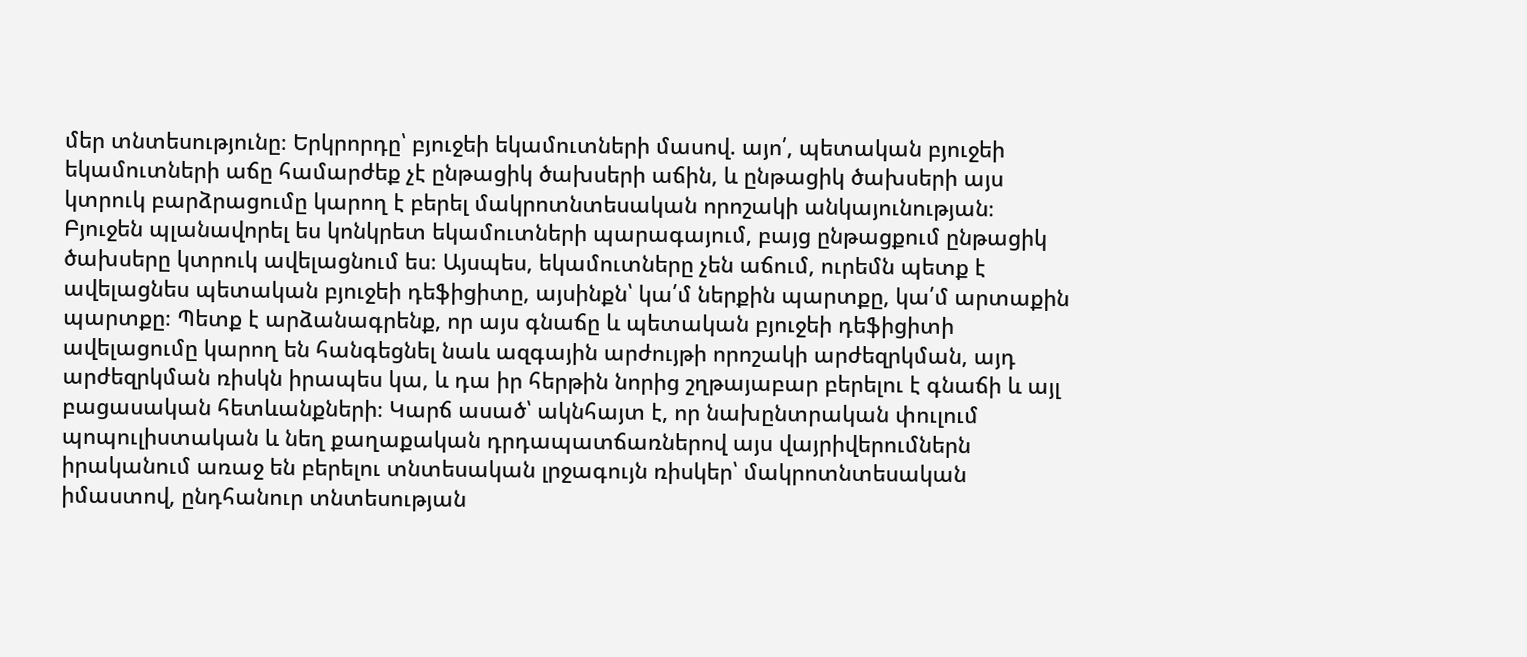մեր տնտեսությունը։ Երկրորդը՝ բյուջեի եկամուտների մասով. այո՛, պետական բյուջեի եկամուտների աճը համարժեք չէ ընթացիկ ծախսերի աճին, և ընթացիկ ծախսերի այս կտրուկ բարձրացումը կարող է բերել մակրոտնտեսական որոշակի անկայունության։ Բյուջեն պլանավորել ես կոնկրետ եկամուտների պարագայում, բայց ընթացքում ընթացիկ ծախսերը կտրուկ ավելացնում ես։ Այսպես, եկամուտները չեն աճում, ուրեմն պետք է ավելացնես պետական բյուջեի դեֆիցիտը, այսինքն՝ կա՛մ ներքին պարտքը, կա՛մ արտաքին պարտքը։ Պետք է արձանագրենք, որ այս գնաճը և պետական բյուջեի դեֆիցիտի ավելացումը կարող են հանգեցնել նաև ազգային արժույթի որոշակի արժեզրկման, այդ արժեզրկման ռիսկն իրապես կա, և դա իր հերթին նորից շղթայաբար բերելու է գնաճի և այլ բացասական հետևանքների։ Կարճ ասած՝ ակնհայտ է, որ նախընտրական փուլում պոպուլիստական և նեղ քաղաքական դրդապատճառներով այս վայրիվերումներն իրականում առաջ են բերելու տնտեսական լրջագույն ռիսկեր՝ մակրոտնտեսական իմաստով, ընդհանուր տնտեսության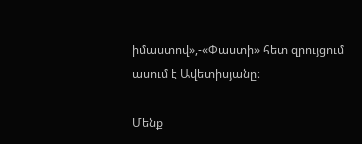իմաստով»,-«Փաստի» հետ զրույցում ասում է Ավետիսյանը։

Մենք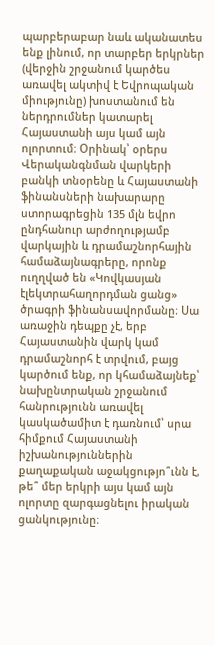պարբերաբար նաև ականատես ենք լինում, որ տարբեր երկրներ (վերջին շրջանում կարծես առավել ակտիվ է Եվրոպական միությունը) խոստանում են ներդրումներ կատարել Հայաստանի այս կամ այն ոլորտում։ Օրինակ՝ օրերս Վերականգնման վարկերի բանկի տնօրենը և Հայաստանի ֆինանսների նախարարը ստորագրեցին 135 մլն եվրո ընդհանուր արժողությամբ վարկային և դրամաշնորհային համաձայնագրերը, որոնք ուղղված են «Կովկասյան էլեկտրահաղորդման ցանց» ծրագրի ֆինանսավորմանը։ Սա առաջին դեպքը չէ, երբ Հայաստանին վարկ կամ դրամաշնորհ է տրվում, բայց կարծում ենք, որ կհամաձայնեք՝ նախընտրական շրջանում հանրությունն առավել կասկածամիտ է դառնում՝ սրա հիմքում Հայաստանի իշխանություններին քաղաքական աջակցությո՞ւնն է, թե՞ մեր երկրի այս կամ այն ոլորտը զարգացնելու իրական ցանկությունը։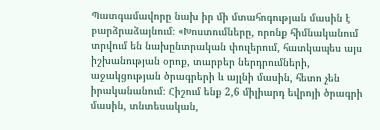Պատգամավորը նախ իր մի մտահոգության մասին է բարձրաձայնում։ «Խոստումները, որոնք հիմնականում տրվում են նախընտրական փուլերում, հատկապես այս իշխանության օրոք, տարբեր ներդրումների, աջակցության ծրագրերի և այլնի մասին, հետո չեն իրականանում։ Հիշում ենք 2,6 միլիարդ եվրոյի ծրագրի մասին, տնտեսական,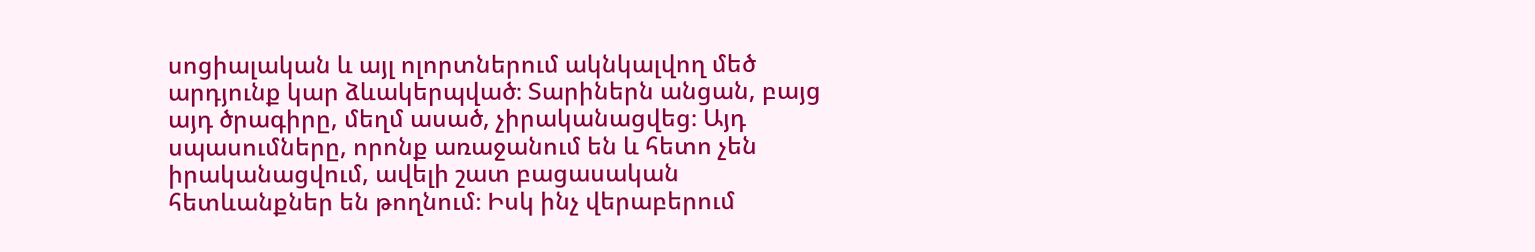սոցիալական և այլ ոլորտներում ակնկալվող մեծ արդյունք կար ձևակերպված։ Տարիներն անցան, բայց այդ ծրագիրը, մեղմ ասած, չիրականացվեց։ Այդ սպասումները, որոնք առաջանում են և հետո չեն իրականացվում, ավելի շատ բացասական հետևանքներ են թողնում։ Իսկ ինչ վերաբերում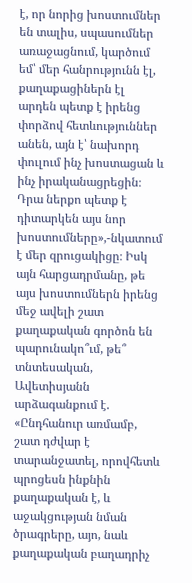է, որ նորից խոստումներ են տալիս, սպասումներ առաջացնում, կարծում եմ՝ մեր հանրությունն էլ, քաղաքացիներն էլ արդեն պետք է իրենց փորձով հետևություններ անեն, այն է՝ նախորդ փուլում ինչ խոստացան և ինչ իրականացրեցին։ Դրա ներքո պետք է դիտարկեն այս նոր խոստումները»,-նկատում է մեր զրուցակիցը։ Իսկ այն հարցադրմանը, թե այս խոստումներն իրենց մեջ ավելի շատ քաղաքական գործոն են պարունակո՞ւմ, թե՞ տնտեսական, Ավետիսյանն արձագանքում է. «Ընդհանուր առմամբ, շատ դժվար է տարանջատել, որովհետև պրոցեսն ինքնին քաղաքական է, և աջակցության նման ծրագրերը, այո, նաև քաղաքական բաղադրիչ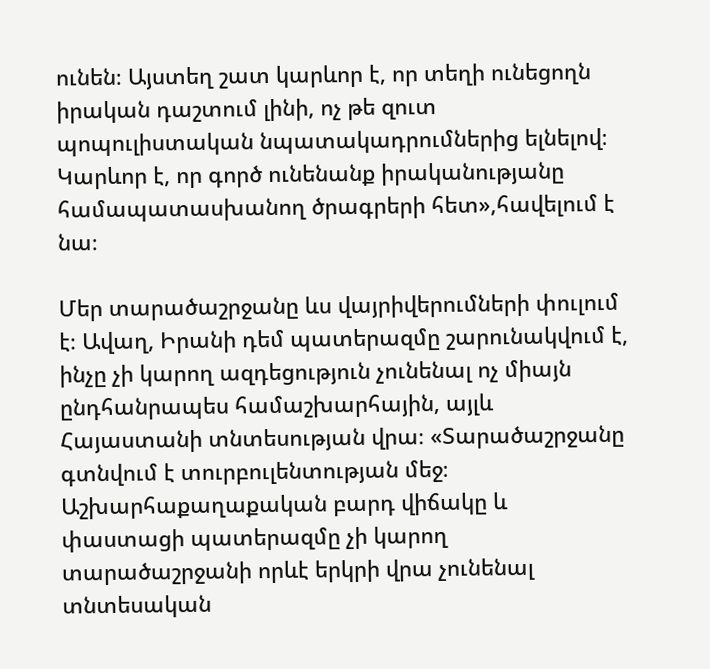ունեն։ Այստեղ շատ կարևոր է, որ տեղի ունեցողն իրական դաշտում լինի, ոչ թե զուտ պոպուլիստական նպատակադրումներից ելնելով։ Կարևոր է, որ գործ ունենանք իրականությանը համապատասխանող ծրագրերի հետ»,հավելում է նա։

Մեր տարածաշրջանը ևս վայրիվերումների փուլում է։ Ավաղ, Իրանի դեմ պատերազմը շարունակվում է, ինչը չի կարող ազդեցություն չունենալ ոչ միայն ընդհանրապես համաշխարհային, այլև Հայաստանի տնտեսության վրա։ «Տարածաշրջանը գտնվում է տուրբուլենտության մեջ։ Աշխարհաքաղաքական բարդ վիճակը և փաստացի պատերազմը չի կարող տարածաշրջանի որևէ երկրի վրա չունենալ տնտեսական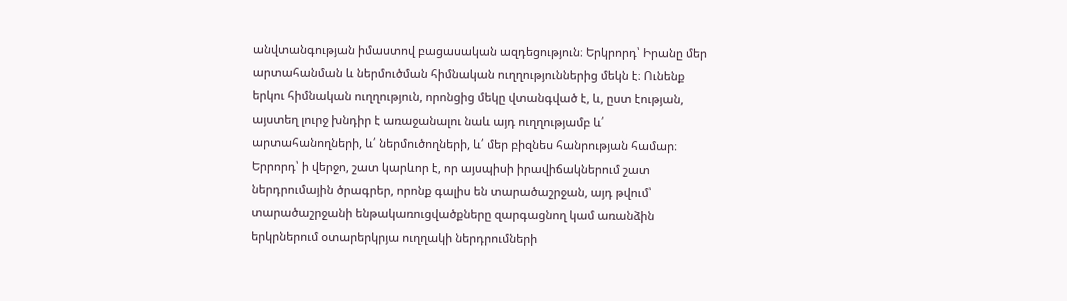անվտանգության իմաստով բացասական ազդեցություն։ Երկրորդ՝ Իրանը մեր արտահանման և ներմուծման հիմնական ուղղություններից մեկն է։ Ունենք երկու հիմնական ուղղություն, որոնցից մեկը վտանգված է, և, ըստ էության, այստեղ լուրջ խնդիր է առաջանալու նաև այդ ուղղությամբ և՛ արտահանողների, և՛ ներմուծողների, և՛ մեր բիզնես հանրության համար։ Երրորդ՝ ի վերջո, շատ կարևոր է, որ այսպիսի իրավիճակներում շատ ներդրումային ծրագրեր, որոնք գալիս են տարածաշրջան, այդ թվում՝ տարածաշրջանի ենթակառուցվածքները զարգացնող կամ առանձին երկրներում օտարերկրյա ուղղակի ներդրումների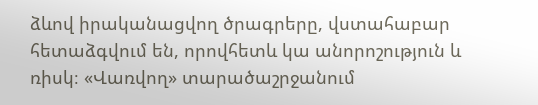ձևով իրականացվող ծրագրերը, վստահաբար հետաձգվում են, որովհետև կա անորոշություն և ռիսկ։ «Վառվող» տարածաշրջանում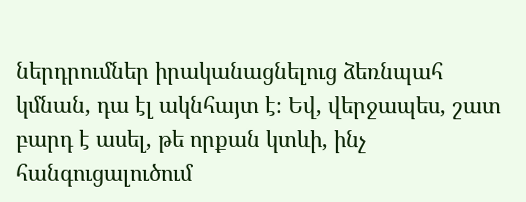ներդրումներ իրականացնելուց ձեռնպահ կմնան, դա էլ ակնհայտ է։ Եվ, վերջապես, շատ բարդ է ասել, թե որքան կտևի, ինչ հանգուցալուծում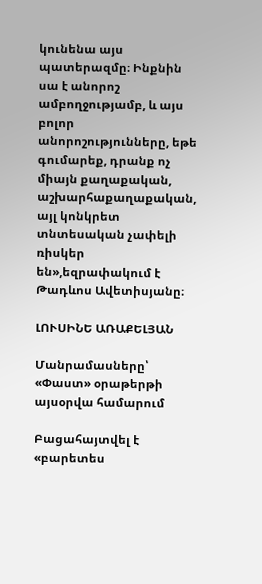կունենա այս պատերազմը։ Ինքնին սա է անորոշ ամբողջությամբ, և այս բոլոր անորոշությունները, եթե գումարեք, դրանք ոչ միայն քաղաքական, աշխարհաքաղաքական, այլ կոնկրետ տնտեսական չափելի ռիսկեր են»,եզրափակում է Թադևոս Ավետիսյանը։

ԼՈՒՍԻՆԵ ԱՌԱՔԵԼՅԱՆ

Մանրամասները՝ «Փաստ» օրաթերթի այսօրվա համարում

Բացահայտվել է «բարետես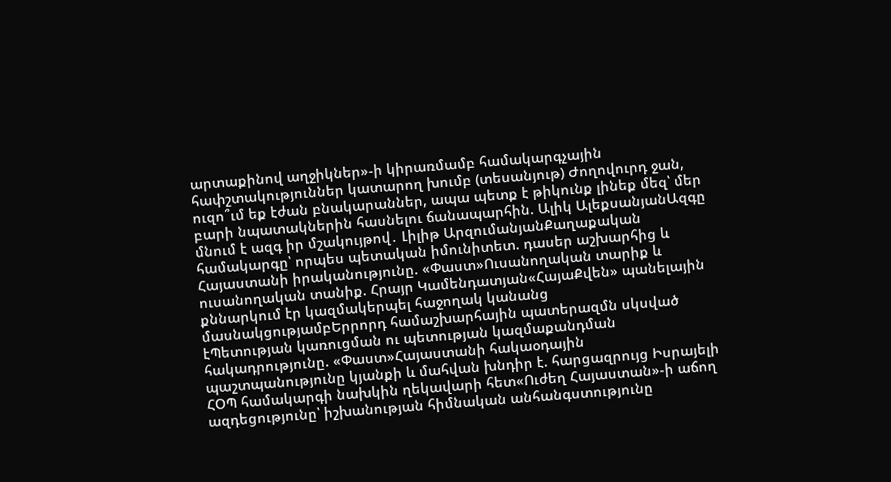արտաքինով աղջիկներ»-ի կիրառմամբ համակարգչային հափշտակություններ կատարող խումբ (տեսանյութ) Ժողովուրդ ջան, ուզո՞ւմ եք էժան բնակարաններ, ապա պետք է թիկունք լինեք մեզ՝ մեր բարի նպատակներին հասնելու ճանապարհին. Ալիկ ԱլեքսանյանԱզգը մնում է ազգ իր մշակույթով․ Լիլիթ ԱրզումանյանՔաղաքական համակարգը՝ որպես պետական իմունիտետ. դասեր աշխարհից և Հայաստանի իրականությունը. «Փաստ»Ուսանողական տարիք և ուսանողական տանիք. Հրայր Կամենդատյան«ՀայաՔվեն» պանելային քննարկում էր կազմակերպել հաջողակ կանանց մասնակցությամբԵրրորդ համաշխարհային պատերազմն սկսված էՊետության կառուցման ու պետության կազմաքանդման հակադրությունը. «Փաստ»Հայաստանի հակաօդային պաշտպանությունը կյանքի և մահվան խնդիր է. հարցազրույց Իսրայելի ՀՕՊ համակարգի նախկին ղեկավարի հետ«Ուժեղ Հայաստան»-ի աճող ազդեցությունը՝ իշխանության հիմնական անհանգստությունը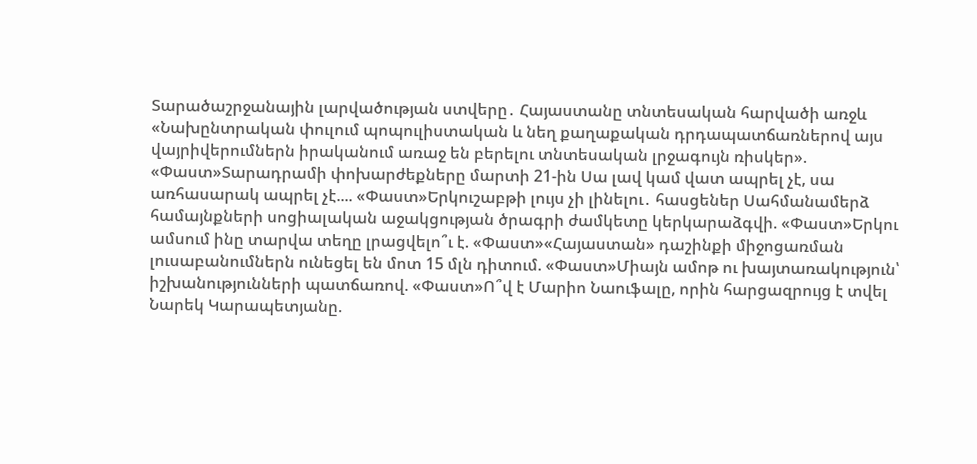Տարածաշրջանային լարվածության ստվերը․ Հայաստանը տնտեսական հարվածի առջև «Նախընտրական փուլում պոպուլիստական և նեղ քաղաքական դրդապատճառներով այս վայրիվերումներն իրականում առաջ են բերելու տնտեսական լրջագույն ռիսկեր». «Փաստ»Տարադրամի փոխարժեքները մարտի 21-ին Սա լավ կամ վատ ապրել չէ, սա առհասարակ ապրել չէ.... «Փաստ»Երկուշաբթի լույս չի լինելու․ հասցեներ Սահմանամերձ համայնքների սոցիալական աջակցության ծրագրի ժամկետը կերկարաձգվի. «Փաստ»Երկու ամսում ինը տարվա տեղը լրացվելո՞ւ է. «Փաստ»«Հայաստան» դաշինքի միջոցառման լուսաբանումներն ունեցել են մոտ 15 մլն դիտում. «Փաստ»Միայն ամոթ ու խայտառակություն՝ իշխանությունների պատճառով. «Փաստ»Ո՞վ է Մարիո Նաուֆալը, որին հարցազրույց է տվել Նարեկ Կարապետյանը.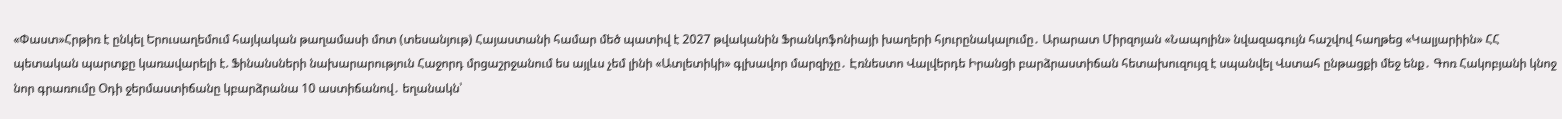«Փաստ»Հրթիռ է ընկել Երուսաղեմում հայկական թաղամասի մոտ (տեսանյութ) Հայաստանի համար մեծ պատիվ է 2027 թվականին Ֆրանկոֆոնիայի խաղերի հյուրընակալումը․ Արարատ Միրզոյան «Նապոլին» նվազագույն հաշվով հաղթեց «Կալյարիին» ՀՀ պետական պարտքը կառավարելի է. Ֆինանսների նախարարություն Հաջորդ մրցաշրջանում ես այլևս չեմ լինի «Ատլետիկի» գլխավոր մարզիչը․ Էռնեստո Վալվերդե Իրանցի բարձրաստիճան հետախուզույզ է սպանվել Վստահ ընթացքի մեջ ենք․ Գոռ Հակոբյանի կնոջ նոր գրառումը Օդի ջերմաստիճանը կբարձրանա 10 աստիճանով․ եղանակն՝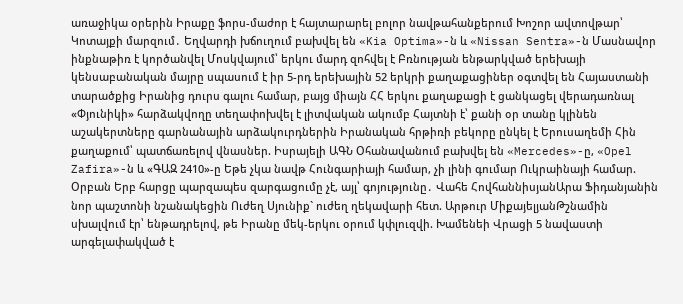առաջիկա օրերին Իրաքը ֆորս-մաժոր է հայտարարել բոլոր նավթահանքերում Խոշոր ավտովթար՝ Կոտայքի մարզում․ Եղվարդի խճուղում բախվել են «Kia Optima»-ն և «Nissan Sentra»-ն Մասնավոր ինքնաթիռ է կործանվել Մոսկվայում՝ երկու մարդ զոհվել է Բռնnւթյան ենթարկված երեխայի կենսաբանական մայրը սպասում է իր 5-րդ երեխային 52 երկրի քաղաքացիներ օգտվել են Հայաստանի տարածքից Իրանից դուրս գալու համար, բայց միայն ՀՀ երկու քաղաքացի է ցանկացել վերադառնալ «Փյունիկի» հարձակվողը տեղափոխվել է լիտվական ակումբ Հայտնի է՝ քանի օր տանը կլինեն աշակերտները գարնանային արձակուրդներին Իրանական հրթիռի բեկորը ընկել է Երուսաղեմի Հին քաղաքում՝ պատճառելով վնասներ. Իսրայելի ԱԳՆ Օհանավանում բախվել են «Mercedes»-ը, «Opel Zafira»-ն և «ԳԱԶ 2410»-ը Եթե չկա նավթ Հունգարիայի համար, չի լինի գումար Ուկրաինայի համար. Օրբան Երբ հարցը պարզապես զարգացումը չէ, այլ՝ գոյությունը․ Վահե ՀովհաննիսյանԱրա Ֆիդանյանին նոր պաշտոնի նշանակեցին Ուժեղ Սյունիք` ուժեղ ղեկավարի հետ. Արթուր ՄիքայելյանԹշնամին սխալվում էր՝ ենթադրելով, թե Իրանը մեկ-երկու օրում կփլուզվի. Խամենեի Վրացի 5 նավաստի արգելափակված է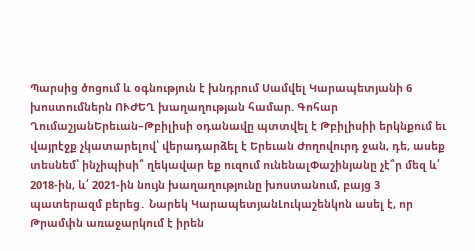Պարսից ծոցում և օգնություն է խնդրում Սամվել Կարապետյանի 6 խոստումներն ՈՒԺԵՂ խաղաղության համար. Գոհար ՂումաշյանԵրեւան–Թբիլիսի օդանավը պտտվել է Թբիլիսիի երկնքում եւ վայրէջք չկատարելով՝ վերադարձել է Երեւան Ժողովուրդ ջան, դե, ասեք տեսնեմ՝ ինչիպիսի՞ ղեկավար եք ուզում ունենալՓաշինյանը չէ՞ր մեզ և՛ 2018-ին, և՛ 2021-ին նույն խաղաղությունը խոստանում, բայց 3 պատերազմ բերեց․ Նարեկ ԿարապետյանԼուկաշենկոն ասել է, որ Թրամփն առաջարկում է իրեն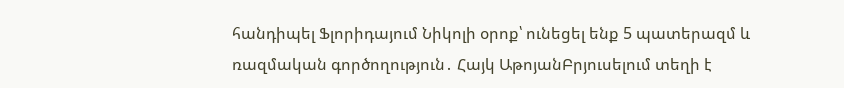հանդիպել Ֆլորիդայում Նիկոլի օրոք՝ ունեցել ենք 5 պատերազմ և ռազմական գործողություն․ Հայկ ԱթոյանԲրյուսելում տեղի է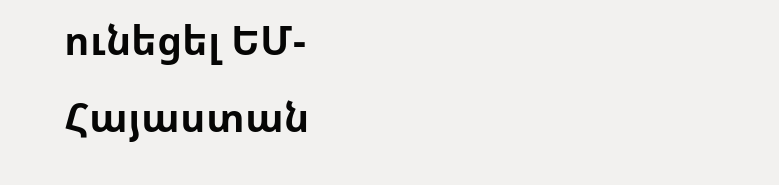ունեցել ԵՄ-Հայաստան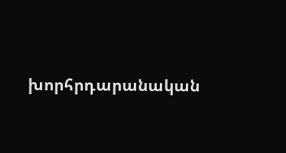խորհրդարանական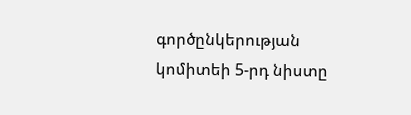գործընկերության կոմիտեի 5-րդ նիստը